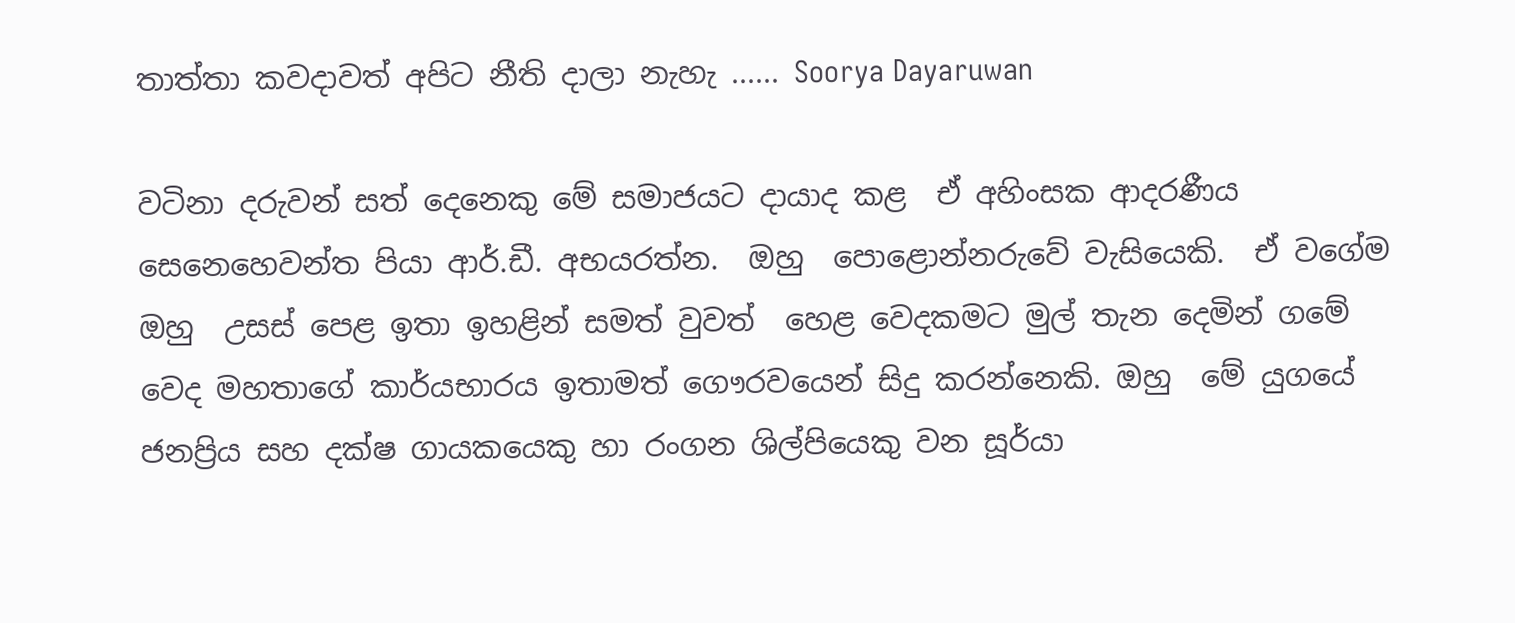තාත්තා කවදාවත් අපිට නීති දාලා නැහැ ...... Soorya Dayaruwan

වටිනා දරුවන් සත් දෙනෙකු මේ සමාජයට දායාද කළ  ඒ අහිංසක ආදරණීය සෙනෙහෙවන්ත පියා ආර්.ඩී. අභයරත්න.  ඔහු  පොළොන්නරුවේ වැසියෙකි.  ඒ වගේම  ඔහු  උසස් පෙළ ඉතා ඉහළින් සමත් වුවත්  හෙළ වෙදකමට මුල් තැන දෙමින් ගමේ වෙද මහතාගේ කාර්යභාරය ඉතාමත් ගෞරවයෙන් සිදු කරන්නෙකි. ඔහු  මේ යුගයේ ජනප්‍රිය සහ දක්ෂ ගායකයෙකු හා රංගන ශිල්පියෙකු වන සූර්යා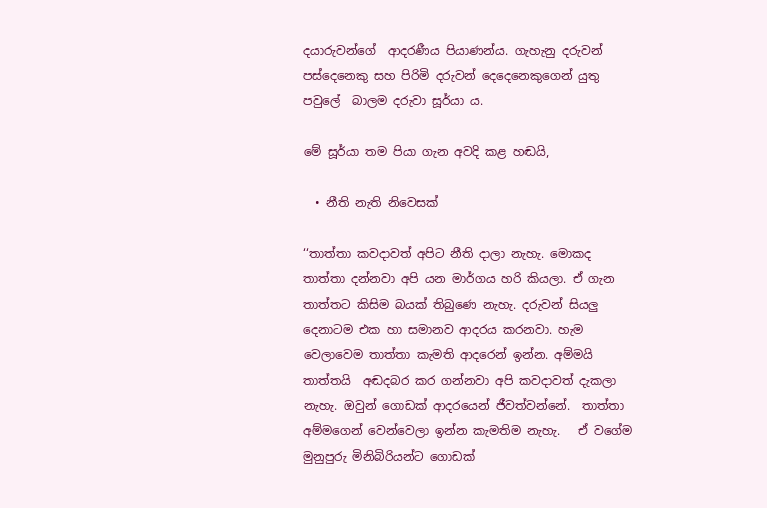දයාරුවන්ගේ  ආදරණීය පියාණන්ය. ගැහැනු දරුවන් පස්දෙනෙකු සහ පිරිමි දරුවන් දෙදෙනෙකුගෙන් යුතු පවුලේ  බාලම දරුවා සූර්යා ය.

මේ සූර්යා තම පියා ගැන අවදි කළ හඬයි,

  • නීති නැති නිවෙසක්

‘‘තාත්තා කවදාවත් අපිට නීති දාලා නැහැ. මොකද තාත්තා දන්නවා අපි යන මාර්ගය හරි කියලා. ඒ ගැන තාත්තට කිසිම බයක් තිබුණෙ නැහැ. දරුවන් සියලු දෙනාටම එක හා සමානව ආදරය කරනවා. හැම වෙලාවෙම තාත්තා කැමති ආදරෙන් ඉන්න. අම්මයි තාත්තයි  අඬදබර කර ගන්නවා අපි කවදාවත් දැකලා නැහැ. ඔවුන් ගොඩක් ආදරයෙන් ජීවත්වන්නේ.  තාත්තා අම්මගෙන් වෙන්වෙලා ඉන්න කැමතිම නැහැ.   ඒ වගේම මුනුපුරු මිනිබිරියන්ට ගොඩක්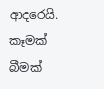ආදරෙයි. කෑමක් බීමක්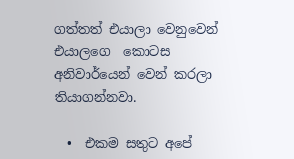ගත්තත් එයාලා වෙනුවෙන් එයාලගෙ  කොටස අනිවාර්යෙන් වෙන් කරලා තියාගන්නවා.

  •  එකම සතුට අපේ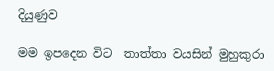දියුණුව

මම ඉපදෙන විට  තාත්තා වයසින් මුහුකුරා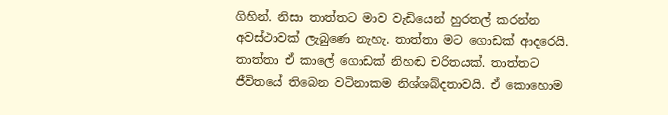ගිහින්. නිසා තාත්තට මාව වැඩියෙන් හුරතල් කරන්න අවස්ථාවක් ලැබුණෙ නැහැ. තාත්තා මට ගොඩක් ආදරෙයි. තාත්තා ඒ කාලේ ගොඩක් නිහඬ චරිතයක්. තාත්තට ජීවිතයේ තිබෙන වටිනාකම නිශ්ශබ්දතාවයි. ඒ කොහොම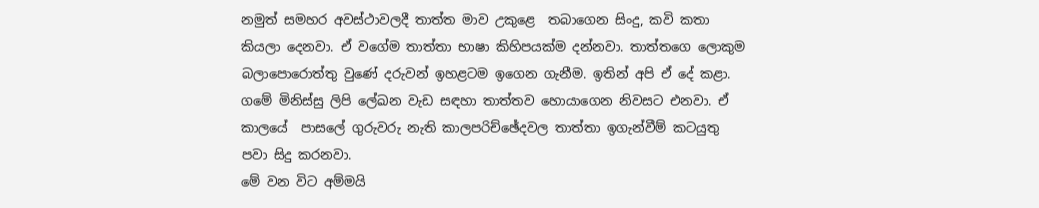නමුත් සමහර අවස්ථාවලදී තාත්ත මාව උකුළෙ  තබාගෙන සිංදු, කවි කතා කියලා දෙනවා. ඒ වගේම තාත්තා භාෂා කිහිපයක්ම දන්නවා. තාත්තගෙ ලොකුම බලාපොරොත්තු වුණේ දරුවන් ඉහළටම ඉගෙන ගැනීම. ඉතින් අපි ඒ දේ කළා. ගමේ මිනිස්සු ලිපි ලේඛන වැඩ සඳහා තාත්තව හොයාගෙන නිවසට එනවා. ඒ කාලයේ  පාසලේ ගුරුවරු නැති කාලපරිච්ඡේදවල තාත්තා ඉගැන්වීම් කටයුතු පවා සිදු කරනවා.
මේ වන විට අම්මයි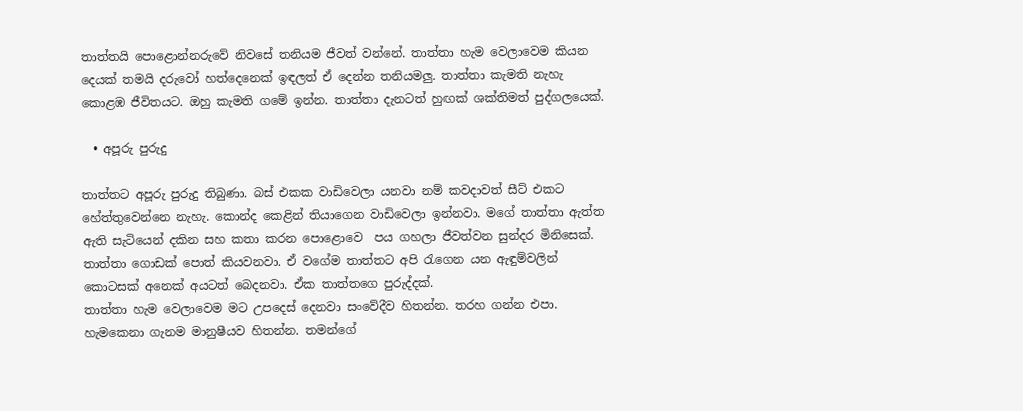තාත්තයි පොළොන්නරුවේ නිවසේ තනියම ජීවත් වන්නේ. තාත්තා හැම වෙලාවෙම කියන දෙයක් තමයි දරුවෝ හත්දෙනෙක් ඉඳලත් ඒ දෙන්න තනියමලු. තාත්තා කැමති නැහැ  කොළඹ ජීවිතයට. ඔහු කැමති ගමේ ඉන්න. තාත්තා දැනටත් හුඟක් ශක්තිමත් පුද්ගලයෙක්.

  • අපූරු පුරුදු

තාත්තට අපූරු පුරුදු තිබුණා. බස් එකක වාඩිවෙලා යනවා නම් කවදාවත් සීට් එකට හේත්තුවෙන්නෙ නැහැ. කොන්ද කෙළින් තියාගෙන වාඩිවෙලා ඉන්නවා. මගේ තාත්තා ඇත්ත ඇති සැටියෙන් දකින සහ කතා කරන පොළොවෙ  පය ගහලා ජීවත්වන සුන්දර මිනිසෙක්. තාත්තා ගොඩක් පොත් කියවනවා. ඒ වගේම තාත්තට අපි රැගෙන යන ඇඳුම්වලින් කොටසක් අනෙක් අයටත් බෙදනවා. ඒක තාත්තගෙ පුරුද්දක්.
තාත්තා හැම වෙලාවෙම මට උපදෙස් දෙනවා සංවේදීව හිතන්න. තරහ ගන්න එපා. හැමකෙනා ගැනම මානුෂීයව හිතන්න. තමන්ගේ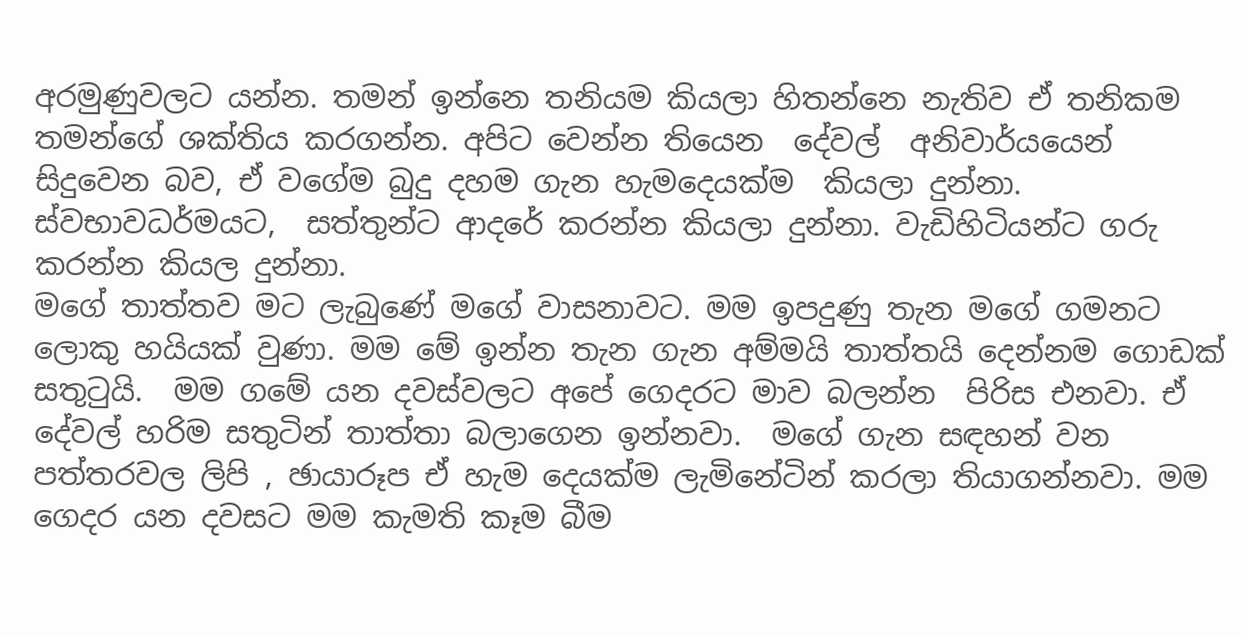අරමුණුවලට යන්න. තමන් ඉන්නෙ තනියම කියලා හිතන්නෙ නැතිව ඒ තනිකම තමන්ගේ ශක්තිය කරගන්න. අපිට වෙන්න තියෙන  දේවල්  අනිවාර්යයෙන් සිදුවෙන බව, ඒ වගේම බුදු දහම ගැන හැමදෙයක්ම  කියලා දුන්නා. ස්වභාවධර්මයට,  සත්තුන්ට ආදරේ කරන්න කියලා දුන්නා. වැඩිහිටියන්ට ගරු කරන්න කියල දුන්නා.
මගේ තාත්තව මට ලැබුණේ මගේ වාසනාවට. මම ඉපදුණු තැන මගේ ගමනට ලොකු හයියක් වුණා. මම මේ ඉන්න තැන ගැන අම්මයි තාත්තයි දෙන්නම ගොඩක් සතුටුයි.  මම ගමේ යන දවස්වලට අපේ ගෙදරට මාව බලන්න  පිරිස එනවා. ඒ දේවල් හරිම සතුටින් තාත්තා බලාගෙන ඉන්නවා.  මගේ ගැන සඳහන් වන පත්තරවල ලිපි , ඡායාරූප ඒ හැම දෙයක්ම ලැමිනේටින් කරලා තියාගන්නවා. මම ගෙදර යන දවසට මම කැමති කෑම බීම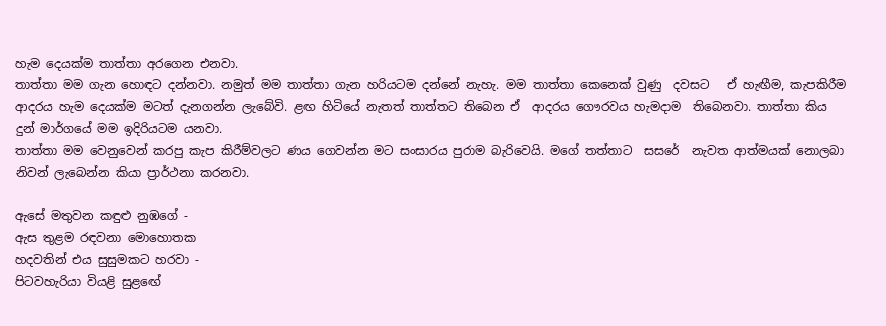හැම දෙයක්ම තාත්තා අරගෙන එනවා.
තාත්තා මම ගැන හොඳට දන්නවා. නමුත් මම තාත්තා ගැන හරියටම දන්නේ නැහැ. මම තාත්තා කෙනෙක් වුණු  දවසට   ඒ හැඟීම, කැපකිරීම ආදරය හැම දෙයක්ම මටත් දැනගන්න ලැබේවි. ළඟ හිටියේ නැතත් තාත්තට තිබෙන ඒ  ආදරය ගෞරවය හැමදාම  තිබෙනවා. තාත්තා කිය දුන් මාර්ගයේ මම ඉදිරියටම යනවා.
තාත්තා මම වෙනුවෙන් කරපු කැප කිරීම්වලට ණය ගෙවන්න මට සංසාරය පුරාම බැරිවෙයි. මගේ තත්තාට  සසරේ  නැවත ආත්මයක් නොලබා නිවන් ලැබෙන්න කියා ප්‍රාර්ථනා කරනවා.

ඇසේ මතුවන කඳුළු නුඹගේ -
ඇස තුළම රඳවනා මොහොතක
හදවතින් එය සුසුමකට හරවා -
පිටවහැරියා වියළි සුළඟේ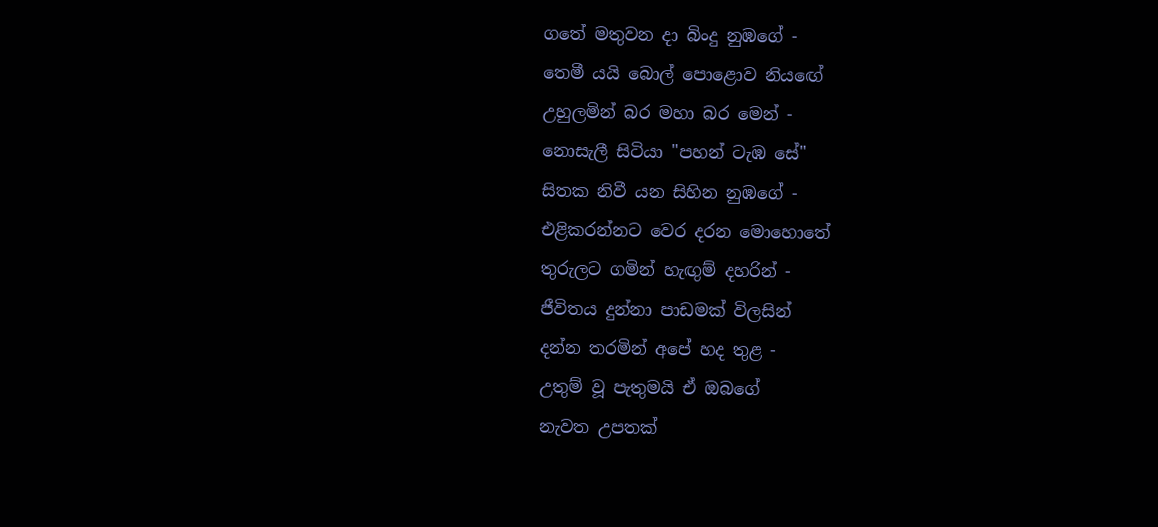ගතේ මතුවන දා බිංදු නුඹගේ -
තෙමී යයි බොල් පොළොව නියඟේ
උහුලමින් බර මහා බර මෙන් -
නොසැලී සිටියා "පහන් ටැඹ සේ"
සිතක නිවී යන සිහින නුඹගේ -
එළිකරන්නට වෙර දරන මොහොතේ
තුරුලට ගමින් හැඟුම් දහරින් -
ජීවිතය දුන්නා පාඩමක් විලසින්
දන්න තරමින් අපේ හද තුළ -
උතුම් වූ පැතුමයි ඒ ඔබගේ
නැවත උපතක්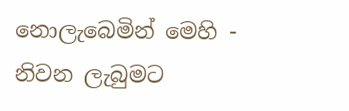නොලැබෙමින් මෙහි -
නිවන ලැබුමට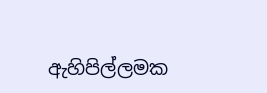ඇහිපිල්ලමක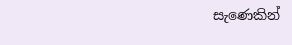සැණෙකින්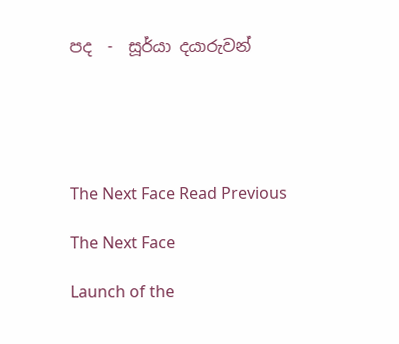පද  -  සූර්යා දයාරුවන්





The Next Face Read Previous

The Next Face

Launch of the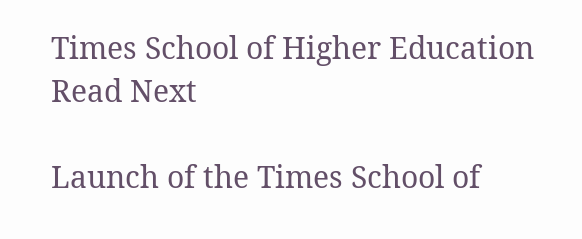Times School of Higher Education Read Next

Launch of the Times School of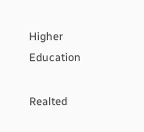Higher Education

Realted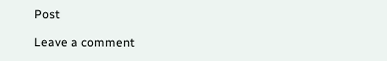Post

Leave a comment